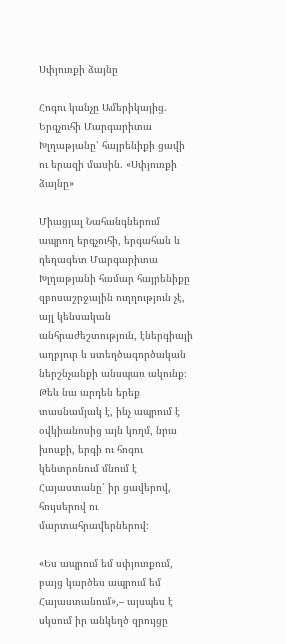Սփյուռքի ձայնը

Հոգու կանչը Ամերիկայից. Երգչուհի Մարգարիտա Խլղաթյանը՝ հայրենիքի ցավի ու երազի մասին. «Սփյուռքի ձայնը»

Միացյալ Նահանգներում ապրող երգչուհի, երգահան և դեղագետ Մարգարիտա Խլղաթյանի համար հայրենիքը զբոսաշրջային ուղղություն չէ, այլ կենսական անհրաժեշտություն, էներգիայի աղբյուր և ստեղծագործական ներշնչանքի անսպառ ակունք։ Թեև նա արդեն երեք տասնամյակ է, ինչ ապրում է օվկիանոսից այն կողմ, նրա խոսքի, երգի ու հոգու կենտրոնում մնում է Հայաստանը՝ իր ցավերով, հույսերով ու մարտահրավերներով։

«Ես ապրում եմ սփյուռքում, բայց կարծես ապրում եմ Հայաստանում»,– այսպես է սկսում իր անկեղծ զրույցը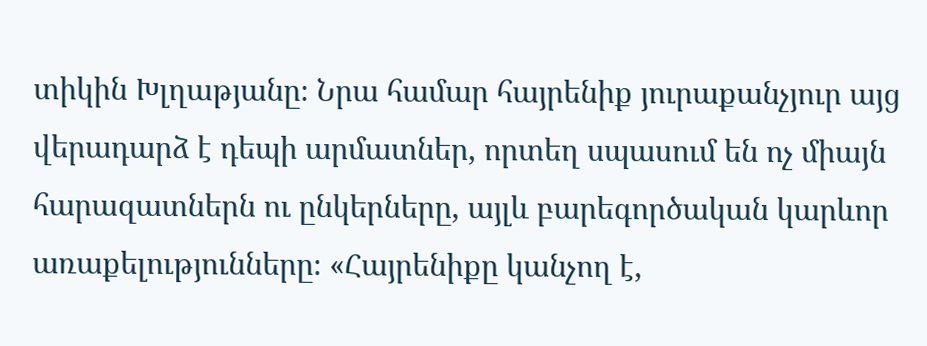տիկին Խլղաթյանը։ Նրա համար հայրենիք յուրաքանչյուր այց վերադարձ է դեպի արմատներ, որտեղ սպասում են ոչ միայն հարազատներն ու ընկերները, այլև բարեգործական կարևոր առաքելությունները։ «Հայրենիքը կանչող է,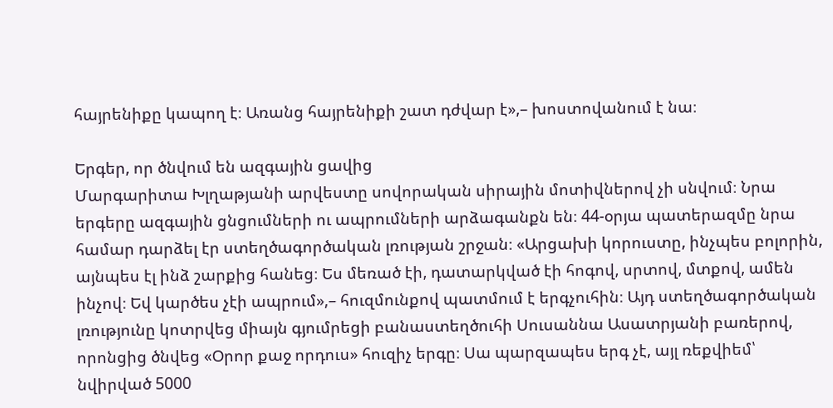հայրենիքը կապող է։ Առանց հայրենիքի շատ դժվար է»,– խոստովանում է նա։

Երգեր, որ ծնվում են ազգային ցավից
Մարգարիտա Խլղաթյանի արվեստը սովորական սիրային մոտիվներով չի սնվում։ Նրա երգերը ազգային ցնցումների ու ապրումների արձագանքն են։ 44-օրյա պատերազմը նրա համար դարձել էր ստեղծագործական լռության շրջան։ «Արցախի կորուստը, ինչպես բոլորին, այնպես էլ ինձ շարքից հանեց։ Ես մեռած էի, դատարկված էի հոգով, սրտով, մտքով, ամեն ինչով։ Եվ կարծես չէի ապրում»,– հուզմունքով պատմում է երգչուհին։ Այդ ստեղծագործական լռությունը կոտրվեց միայն գյումրեցի բանաստեղծուհի Սուսաննա Ասատրյանի բառերով, որոնցից ծնվեց «Օրոր քաջ որդուս» հուզիչ երգը։ Սա պարզապես երգ չէ, այլ ռեքվիեմ՝ նվիրված 5000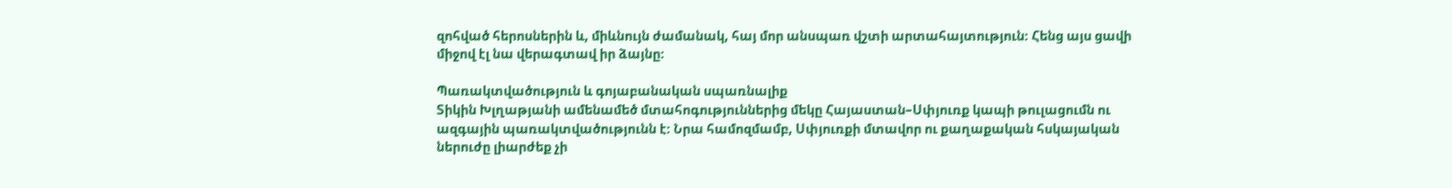զոհված հերոսներին և, միևնույն ժամանակ, հայ մոր անսպառ վշտի արտահայտություն։ Հենց այս ցավի միջով էլ նա վերագտավ իր ձայնը։

Պառակտվածություն և գոյաբանական սպառնալիք
Տիկին Խլղաթյանի ամենամեծ մտահոգություններից մեկը Հայաստան–Սփյուռք կապի թուլացումն ու ազգային պառակտվածությունն է։ Նրա համոզմամբ, Սփյուռքի մտավոր ու քաղաքական հսկայական ներուժը լիարժեք չի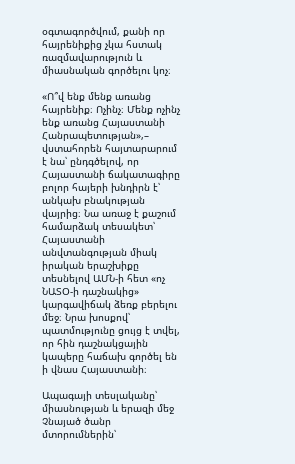օգտագործվում, քանի որ հայրենիքից չկա հստակ ռազմավարություն և միասնական գործելու կոչ։

«Ո՞վ ենք մենք առանց հայրենիք։ Ոչինչ։ Մենք ոչինչ ենք առանց Հայաստանի Հանրապետության»,– վստահորեն հայտարարում է նա՝ ընդգծելով, որ Հայաստանի ճակատագիրը բոլոր հայերի խնդիրն է՝ անկախ բնակության վայրից։ Նա առաջ է քաշում համարձակ տեսակետ՝ Հայաստանի անվտանգության միակ իրական երաշխիքը տեսնելով ԱՄՆ-ի հետ «ոչ ՆԱՏՕ-ի դաշնակից» կարգավիճակ ձեռք բերելու մեջ։ Նրա խոսքով՝ պատմությունը ցույց է տվել, որ հին դաշնակցային կապերը հաճախ գործել են ի վնաս Հայաստանի։

Ապագայի տեսլականը՝ միասնության և երազի մեջ
Չնայած ծանր մտորումներին՝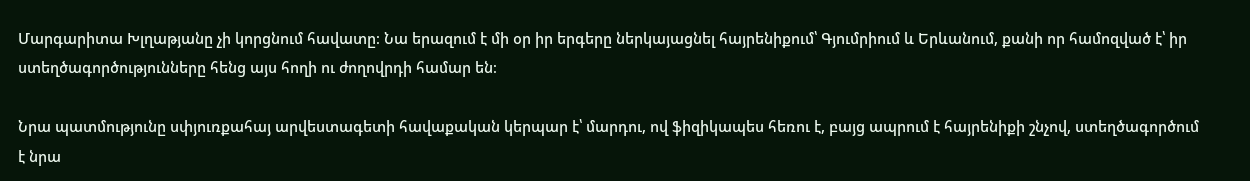Մարգարիտա Խլղաթյանը չի կորցնում հավատը։ Նա երազում է մի օր իր երգերը ներկայացնել հայրենիքում՝ Գյումրիում և Երևանում, քանի որ համոզված է՝ իր ստեղծագործությունները հենց այս հողի ու ժողովրդի համար են։

Նրա պատմությունը սփյուռքահայ արվեստագետի հավաքական կերպար է՝ մարդու, ով ֆիզիկապես հեռու է, բայց ապրում է հայրենիքի շնչով, ստեղծագործում է նրա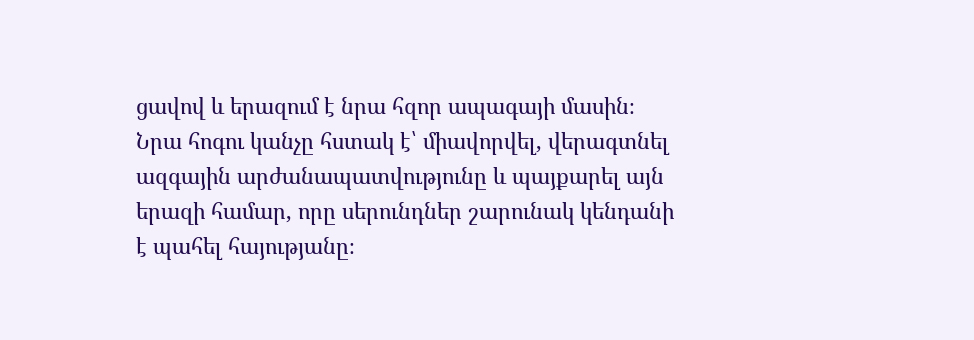ցավով և երազում է նրա հզոր ապագայի մասին։ Նրա հոգու կանչը հստակ է՝ միավորվել, վերագտնել ազգային արժանապատվությունը և պայքարել այն երազի համար, որը սերունդներ շարունակ կենդանի է պահել հայությանը։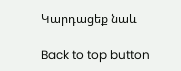Կարդացեք նաև

Back to top button